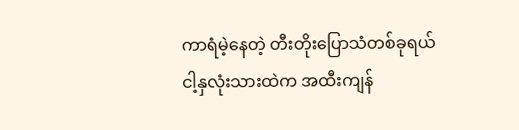ကာရံမဲ့နေတဲ့ တီးတိုးပြောသံတစ်ခုရယ်
ငါ့နှလုံးသားထဲက အထီးကျန်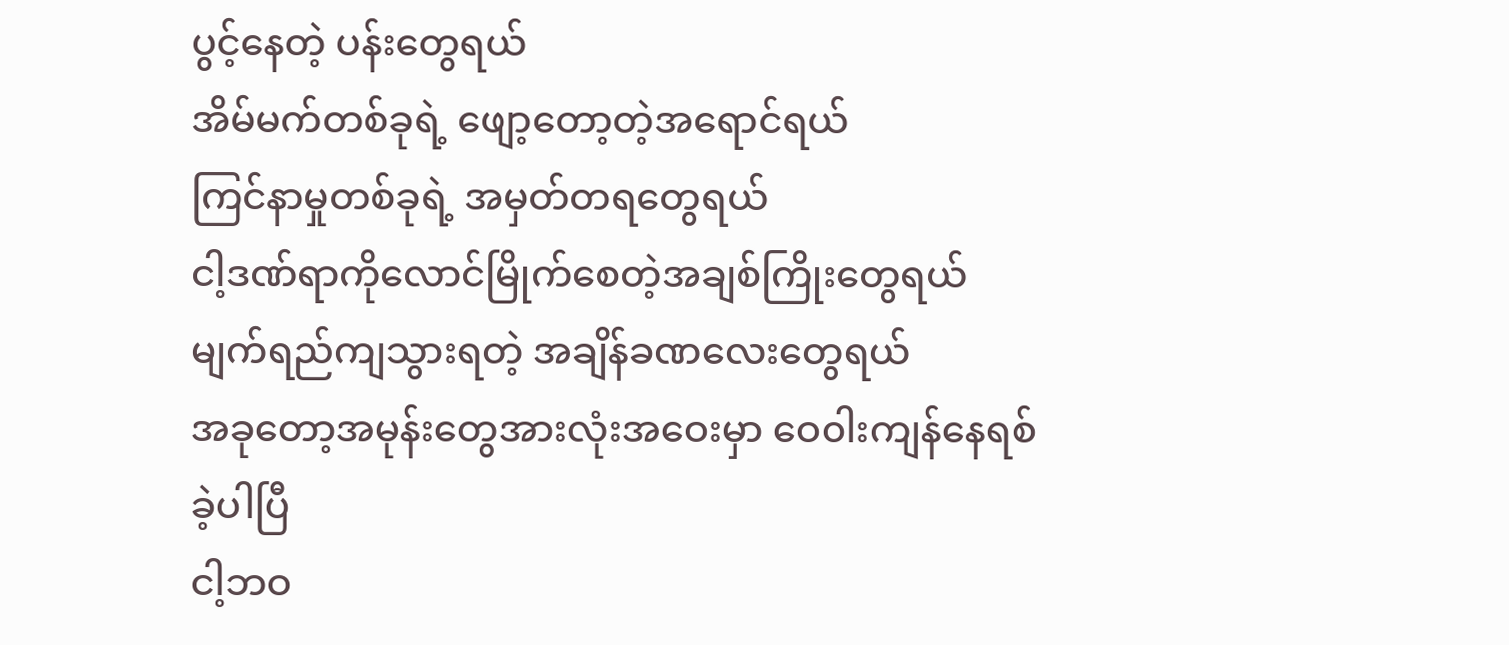ပွင့်နေတဲ့ ပန်းတွေရယ်
အိမ်မက်တစ်ခုရဲ့ ဖျော့တော့တဲ့အရောင်ရယ်
ကြင်နာမှုတစ်ခုရဲ့ အမှတ်တရတွေရယ်
ငါ့ဒဏ်ရာကိုလောင်မြိုက်စေတဲ့အချစ်ကြိုးတွေရယ်
မျက်ရည်ကျသွားရတဲ့ အချိန်ခဏလေးတွေရယ်
အခုတော့အမုန်းတွေအားလုံးအဝေးမှာ ဝေ၀ါးကျန်နေရစ်ခဲ့ပါပြီ
ငါ့ဘဝ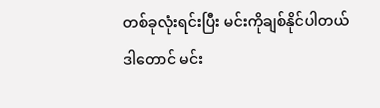တစ်ခုလုံးရင်းပြီး မင်းကိုချစ်နိုင်ပါတယ်
ဒါတောင် မင်း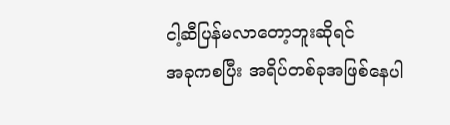ငါ့ဆီပြန်မလာတော့ဘူးဆိုရင်
အခုကစပြီး အရိပ်တစ်ခုအဖြစ်နေပါ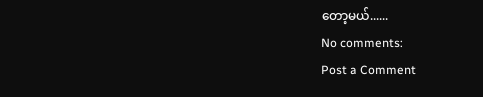တော့မယ်......
No comments:
Post a Comment